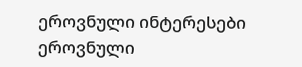ეროვნული ინტერესები
ეროვნული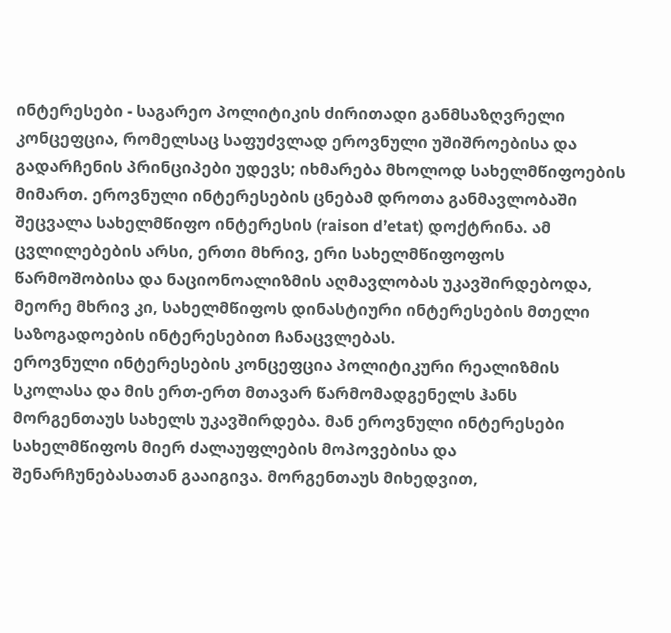ინტერესები - საგარეო პოლიტიკის ძირითადი განმსაზღვრელი კონცეფცია, რომელსაც საფუძვლად ეროვნული უშიშროებისა და გადარჩენის პრინციპები უდევს; იხმარება მხოლოდ სახელმწიფოების მიმართ. ეროვნული ინტერესების ცნებამ დროთა განმავლობაში შეცვალა სახელმწიფო ინტერესის (raison d’etat) დოქტრინა. ამ ცვლილებების არსი, ერთი მხრივ, ერი სახელმწიფოფოს წარმოშობისა და ნაციონოალიზმის აღმავლობას უკავშირდებოდა, მეორე მხრივ კი, სახელმწიფოს დინასტიური ინტერესების მთელი საზოგადოების ინტერესებით ჩანაცვლებას.
ეროვნული ინტერესების კონცეფცია პოლიტიკური რეალიზმის სკოლასა და მის ერთ-ერთ მთავარ წარმომადგენელს ჰანს მორგენთაუს სახელს უკავშირდება. მან ეროვნული ინტერესები სახელმწიფოს მიერ ძალაუფლების მოპოვებისა და შენარჩუნებასათან გააიგივა. მორგენთაუს მიხედვით,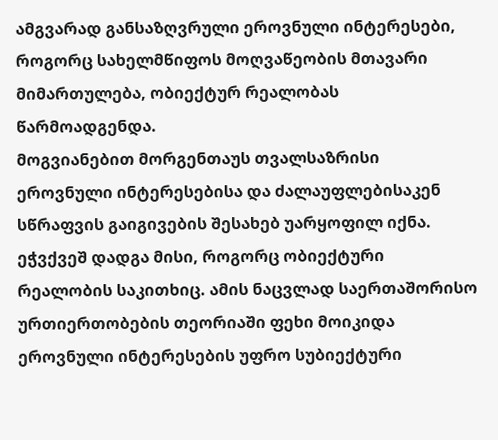ამგვარად განსაზღვრული ეროვნული ინტერესები, როგორც სახელმწიფოს მოღვაწეობის მთავარი მიმართულება, ობიექტურ რეალობას წარმოადგენდა.
მოგვიანებით მორგენთაუს თვალსაზრისი ეროვნული ინტერესებისა და ძალაუფლებისაკენ სწრაფვის გაიგივების შესახებ უარყოფილ იქნა. ეჭვქვეშ დადგა მისი, როგორც ობიექტური რეალობის საკითხიც. ამის ნაცვლად საერთაშორისო ურთიერთობების თეორიაში ფეხი მოიკიდა ეროვნული ინტერესების უფრო სუბიექტური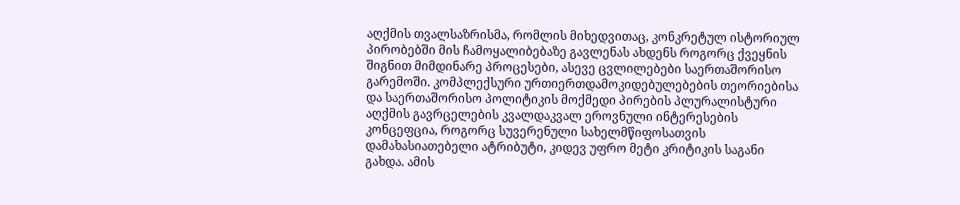აღქმის თვალსაზრისმა, რომლის მიხედვითაც, კონკრეტულ ისტორიულ პირობებში მის ჩამოყალიბებაზე გავლენას ახდენს როგორც ქვეყნის შიგნით მიმდინარე პროცესები, ასევე ცვლილებები საერთაშორისო გარემოში. კომპლექსური ურთიერთდამოკიდებულებების თეორიებისა და საერთაშორისო პოლიტიკის მოქმედი პირების პლურალისტური აღქმის გავრცელების კვალდაკვალ ეროვნული ინტერესების კონცეფცია, როგორც სუვერენული სახელმწიფოსათვის დამახასიათებელი ატრიბუტი, კიდევ უფრო მეტი კრიტიკის საგანი გახდა. ამის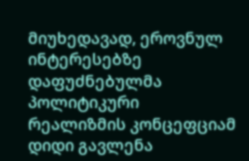მიუხედავად, ეროვნულ ინტერესებზე დაფუძნებულმა პოლიტიკური რეალიზმის კონცეფციამ დიდი გავლენა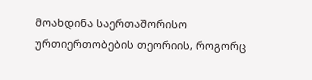მოახდინა საერთაშორისო ურთიერთობების თეორიის, როგორც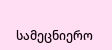სამეცნიერო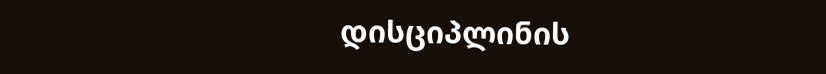დისციპლინის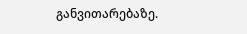განვითარებაზე.